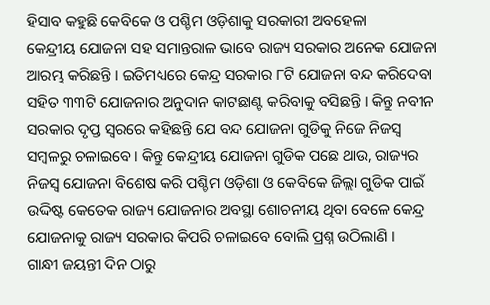ହିସାବ କହୁଛି କେବିକେ ଓ ପଶ୍ଚିମ ଓଡ଼ିଶାକୁ ସରକାରୀ ଅବହେଳା
କେନ୍ଦ୍ରୀୟ ଯୋଜନା ସହ ସମାନ୍ତରାଳ ଭାବେ ରାଜ୍ୟ ସରକାର ଅନେକ ଯୋଜନା ଆରମ୍ଭ କରିଛନ୍ତି । ଇତିମଧ୍ୟରେ କେନ୍ଦ୍ର ସରକାର ୮ଟି ଯୋଜନା ବନ୍ଦ କରିଦେବା ସହିତ ୩୩ଟି ଯୋଜନାର ଅନୁଦାନ କାଟଛାଣ୍ଟ କରିବାକୁ ବସିଛନ୍ତି । କିନ୍ତୁ ନବୀନ ସରକାର ଦୃପ୍ତ ସ୍ୱରରେ କହିଛନ୍ତି ଯେ ବନ୍ଦ ଯୋଜନା ଗୁଡିକୁ ନିଜେ ନିଜସ୍ୱ ସମ୍ବଳରୁ ଚଳାଇବେ । କିନ୍ତୁ କେନ୍ଦ୍ରୀୟ ଯୋଜନା ଗୁଡିକ ପଛେ ଥାଉ, ରାଜ୍ୟର ନିଜସ୍ୱ ଯୋଜନା ବିଶେଷ କରି ପଶ୍ଚିମ ଓଡ଼ିଶା ଓ କେବିକେ ଜିଲ୍ଲା ଗୁଡିକ ପାଇଁ ଉଦ୍ଦିଷ୍ଟ କେତେକ ରାଜ୍ୟ ଯୋଜନାର ଅବସ୍ଥା ଶୋଚନୀୟ ଥିବା ବେଳେ କେନ୍ଦ୍ର ଯୋଜନାକୁ ରାଜ୍ୟ ସରକାର କିପରି ଚଳାଇବେ ବୋଲି ପ୍ରଶ୍ନ ଉଠିଲାଣି ।
ଗାନ୍ଧୀ ଜୟନ୍ତୀ ଦିନ ଠାରୁ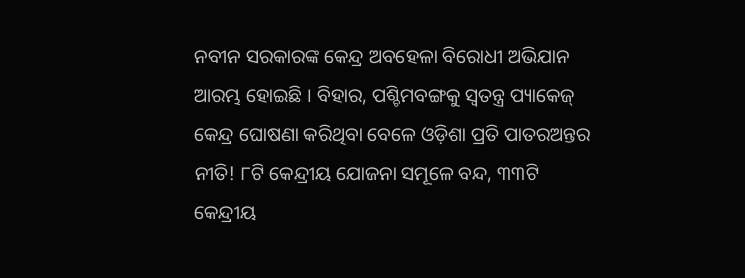ନବୀନ ସରକାରଙ୍କ କେନ୍ଦ୍ର ଅବହେଳା ବିରୋଧୀ ଅଭିଯାନ ଆରମ୍ଭ ହୋଇଛି । ବିହାର, ପଶ୍ଚିମବଙ୍ଗକୁ ସ୍ୱତନ୍ତ୍ର ପ୍ୟାକେଜ୍ କେନ୍ଦ୍ର ଘୋଷଣା କରିଥିବା ବେଳେ ଓଡ଼ିଶା ପ୍ରତି ପାତରଅନ୍ତର ନୀତି! ୮ଟି କେନ୍ଦ୍ରୀୟ ଯୋଜନା ସମୂଳେ ବନ୍ଦ, ୩୩ଟି କେନ୍ଦ୍ରୀୟ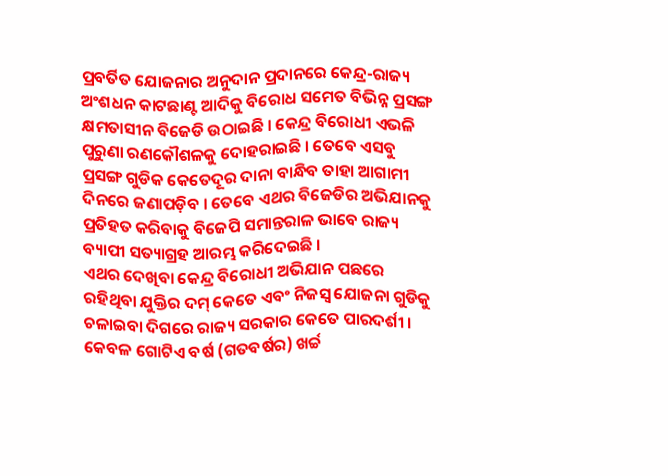ପ୍ରବର୍ତିତ ଯୋଜନାର ଅନୁଦାନ ପ୍ରଦାନରେ କେନ୍ଦ୍ର-ରାଜ୍ୟ ଅଂଶଧନ କାଟଛାଣ୍ଟ ଆଦିକୁ ବିରୋଧ ସମେତ ବିଭିନ୍ନ ପ୍ରସଙ୍ଗ କ୍ଷମତାସୀନ ବିଜେଡି ଉଠାଇଛି । କେନ୍ଦ୍ର ବିରୋଧୀ ଏଭଳି ପୁରୁଣା ରଣକୌଶଳକୁ ଦୋହରାଇଛି । ତେବେ ଏସବୁ ପ୍ରସଙ୍ଗ ଗୁଡିକ କେତେଦୂର ଦାନା ବାନ୍ଧିବ ତାହା ଆଗାମୀ ଦିନରେ ଜଣାପଡ଼ିବ । ତେବେ ଏଥର ବିଜେଡିର ଅଭିଯାନକୁ ପ୍ରତିହତ କରିବାକୁ ବିଜେପି ସମାନ୍ତରାଳ ଭାବେ ରାଜ୍ୟ ବ୍ୟାପୀ ସତ୍ୟାଗ୍ରହ ଆରମ୍ଭ କରିଦେଇଛି ।
ଏଥର ଦେଖିବା କେନ୍ଦ୍ର ବିରୋଧୀ ଅଭିଯାନ ପଛରେ ରହିଥିବା ଯୁକ୍ତିର ଦମ୍ କେତେ ଏବଂ ନିଜସ୍ୱ ଯୋଜନା ଗୁଡିକୁ ଚଳାଇବା ଦିଗରେ ରାଜ୍ୟ ସରକାର କେତେ ପାରଦର୍ଶୀ । କେବଳ ଗୋଟିଏ ବର୍ଷ (ଗତବର୍ଷର) ଖର୍ଚ୍ଚ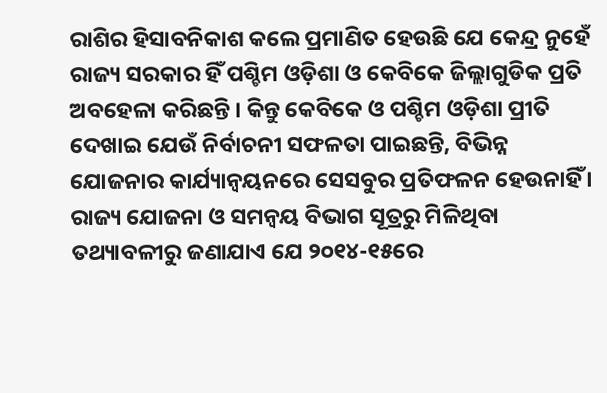ରାଶିର ହିସାବନିକାଶ କଲେ ପ୍ରମାଣିତ ହେଉଛି ଯେ କେନ୍ଦ୍ର ନୁହେଁ ରାଜ୍ୟ ସରକାର ହିଁ ପଶ୍ଚିମ ଓଡ଼ିଶା ଓ କେବିକେ ଜିଲ୍ଲାଗୁଡିକ ପ୍ରତି ଅବହେଳା କରିଛନ୍ତି । କିନ୍ତୁ କେବିକେ ଓ ପଶ୍ଚିମ ଓଡ଼ିଶା ପ୍ରୀତି ଦେଖାଇ ଯେଉଁ ନିର୍ବାଚନୀ ସଫଳତା ପାଇଛନ୍ତି, ବିଭିନ୍ନ ଯୋଜନାର କାର୍ଯ୍ୟାନ୍ୱୟନରେ ସେସବୁର ପ୍ରତିଫଳନ ହେଉନାହିଁ ।
ରାଜ୍ୟ ଯୋଜନା ଓ ସମନ୍ୱୟ ବିଭାଗ ସୂତ୍ରରୁ ମିଳିଥିବା ତଥ୍ୟାବଳୀରୁ ଜଣାଯାଏ ଯେ ୨୦୧୪-୧୫ରେ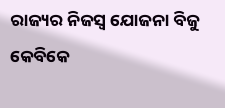ରାଜ୍ୟର ନିଜସ୍ୱ ଯୋଜନା ବିଜୁ କେବିକେ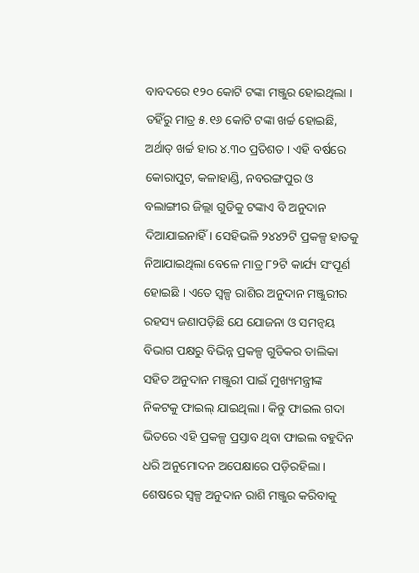ବାବଦରେ ୧୨୦ କୋଟି ଟଙ୍କା ମଞ୍ଜୁର ହୋଇଥିଲା । ତହିଁରୁ ମାତ୍ର ୫.୧୬ କୋଟି ଟଙ୍କା ଖର୍ଚ୍ଚ ହୋଇଛି, ଅର୍ଥାତ୍ ଖର୍ଚ୍ଚ ହାର ୪.୩୦ ପ୍ରତିଶତ । ଏହି ବର୍ଷରେ କୋରାପୁଟ, କଳାହାଣ୍ଡି, ନବରଙ୍ଗପୁର ଓ ବଲାଙ୍ଗୀର ଜିଲ୍ଲା ଗୁଡିକୁ ଟଙ୍କାଏ ବି ଅନୁଦାନ ଦିଆଯାଇନାହିଁ। ସେହିଭଳି ୨୪୪୨ଟି ପ୍ରକଳ୍ପ ହାତକୁ ନିଆଯାଇଥିଲା ବେଳେ ମାତ୍ର ୮୨ଟି କାର୍ଯ୍ୟ ସଂପୂର୍ଣ ହୋଇଛି । ଏତେ ସ୍ୱଳ୍ପ ରାଶିର ଅନୁଦାନ ମଞ୍ଜୁରୀର ରହସ୍ୟ ଜଣାପଡ଼ିଛି ଯେ ଯୋଜନା ଓ ସମନ୍ୱୟ ବିଭାଗ ପକ୍ଷରୁ ବିଭିନ୍ନ ପ୍ରକଳ୍ପ ଗୁଡିକର ତାଲିକା ସହିତ ଅନୁଦାନ ମଞ୍ଜୁରୀ ପାଇଁ ମୁଖ୍ୟମନ୍ତ୍ରୀଙ୍କ ନିକଟକୁ ଫାଇଲ୍ ଯାଇଥିଲା । କିନ୍ତୁ ଫାଇଲ ଗଦା ଭିତରେ ଏହି ପ୍ରକଳ୍ପ ପ୍ରସ୍ତାବ ଥିବା ଫାଇଲ ବହୁଦିନ ଧରି ଅନୁମୋଦନ ଅପେକ୍ଷାରେ ପଡ଼ିରହିଲା । ଶେଷରେ ସ୍ୱଳ୍ପ ଅନୁଦାନ ରାଶି ମଞ୍ଜୁର କରିବାକୁ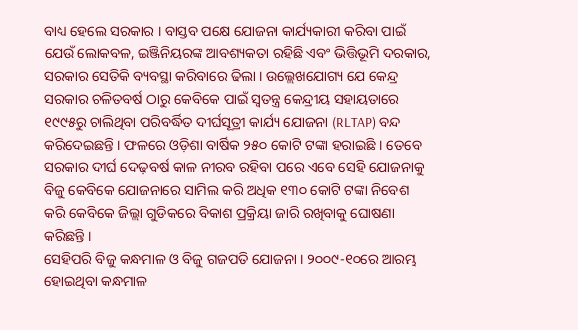ବାଧ୍ୟ ହେଲେ ସରକାର । ବାସ୍ତବ ପକ୍ଷେ ଯୋଜନା କାର୍ଯ୍ୟକାରୀ କରିବା ପାଇଁ ଯେଉଁ ଲୋକବଳ, ଇଞ୍ଜିନିୟରଙ୍କ ଆବଶ୍ୟକତା ରହିଛି ଏବଂ ଭିତ୍ତିଭୂମି ଦରକାର, ସରକାର ସେତିକି ବ୍ୟବସ୍ଥା କରିବାରେ ଢିଲା । ଉଲ୍ଲେଖଯୋଗ୍ୟ ଯେ କେନ୍ଦ୍ର ସରକାର ଚଳିତବର୍ଷ ଠାରୁ କେବିକେ ପାଇଁ ସ୍ୱତନ୍ତ୍ର କେନ୍ଦ୍ରୀୟ ସହାୟତାରେ ୧୯୯୫ରୁ ଚାଲିଥିବା ପରିବର୍ଦ୍ଧିତ ଦୀର୍ଘସୂତ୍ରୀ କାର୍ଯ୍ୟ ଯୋଜନା (RLTAP) ବନ୍ଦ କରିଦେଇଛନ୍ତି । ଫଳରେ ଓଡ଼ିଶା ବାର୍ଷିକ ୨୫୦ କୋଟି ଟଙ୍କା ହରାଇଛି । ତେବେ ସରକାର ଦୀର୍ଘ ଦେଢ଼ବର୍ଷ କାଳ ନୀରବ ରହିବା ପରେ ଏବେ ସେହି ଯୋଜନାକୁ ବିଜୁ କେବିକେ ଯୋଜନାରେ ସାମିଲ କରି ଅଧିକ ୧୩୦ କୋଟି ଟଙ୍କା ନିବେଶ କରି କେବିକେ ଜିଲ୍ଲା ଗୁଡିକରେ ବିକାଶ ପ୍ରକ୍ରିୟା ଜାରି ରଖିବାକୁ ଘୋଷଣା କରିଛନ୍ତି ।
ସେହିପରି ବିଜୁ କନ୍ଧମାଳ ଓ ବିଜୁ ଗଜପତି ଯୋଜନା । ୨୦୦୯-୧୦ରେ ଆରମ୍ଭ ହୋଇଥିବା କନ୍ଧମାଳ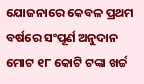ଯୋଜନାରେ କେବଳ ପ୍ରଥମ ବର୍ଷରେ ସଂପୂର୍ଣ ଅନୁଦାନ ମୋଟ ୧୮ କୋଟି ଟଙ୍କା ଖର୍ଚ୍ଚ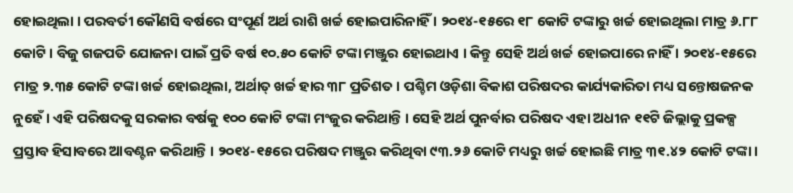ହୋଇଥିଲା । ପରବର୍ତୀ କୌଣସି ବର୍ଷରେ ସଂପୂର୍ଣ ଅର୍ଥ ରାଶି ଖର୍ଚ୍ଚ ହୋଇପାରିନାହିଁ । ୨୦୧୪-୧୫ରେ ୧୮ କୋଟି ଟଙ୍କାରୁ ଖର୍ଚ୍ଚ ହୋଇଥିଲା ମାତ୍ର ୬.୮୮ କୋଟି । ବିଜୁ ଗଜପତି ଯୋଜନା ପାଇଁ ପ୍ରତି ବର୍ଷ ୧୦.୫୦ କୋଟି ଟଙ୍କା ମଞ୍ଜୁର ହୋଇଥାଏ । କିନ୍ତୁ ସେହି ଅର୍ଥ ଖର୍ଚ୍ଚ ହୋଇପାରେ ନାହିଁ । ୨୦୧୪-୧୫ରେ ମାତ୍ର ୨.୩୫ କୋଟି ଟଙ୍କା ଖର୍ଚ୍ଚ ହୋଇଥିଲା, ଅର୍ଥାତ୍ ଖର୍ଚ୍ଚ ହାର ୩୮ ପ୍ରତିଶତ । ପଶ୍ଚିମ ଓଡ଼ିଶା ବିକାଶ ପରିଷଦର କାର୍ଯ୍ୟକାରିତା ମଧ୍ୟ ସନ୍ତୋଷଜନକ ନୁହେଁ। ଏହି ପରିଷଦକୁ ସରକାର ବର୍ଷକୁ ୧୦୦ କୋଟି ଟଙ୍କା ମଂଜୁର କରିଥାନ୍ତି । ସେହି ଅର୍ଥ ପୁନର୍ବାର ପରିଷଦ ଏହା ଅଧୀନ ୧୧ଟି ଜିଲ୍ଲାକୁ ପ୍ରକଳ୍ପ ପ୍ରସ୍ତାବ ହିସାବରେ ଆବଣ୍ଟନ କରିଥାନ୍ତି । ୨୦୧୪-୧୫ରେ ପରିଷଦ ମଞ୍ଜୁର କରିଥିବା ୯୩.୨୬ କୋଟି ମଧ୍ୟରୁ ଖର୍ଚ୍ଚ ହୋଇଛି ମାତ୍ର ୩୧.୪୨ କୋଟି ଟଙ୍କା ।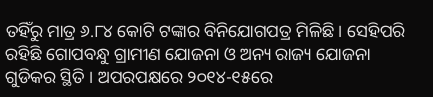ତହିଁରୁ ମାତ୍ର ୬.୮୪ କୋଟି ଟଙ୍କାର ବିନିଯୋଗପତ୍ର ମିଳିଛି । ସେହିପରି ରହିଛି ଗୋପବନ୍ଧୁ ଗ୍ରାମୀଣ ଯୋଜନା ଓ ଅନ୍ୟ ରାଜ୍ୟ ଯୋଜନା ଗୁଡିକର ସ୍ଥିତି । ଅପରପକ୍ଷରେ ୨୦୧୪-୧୫ରେ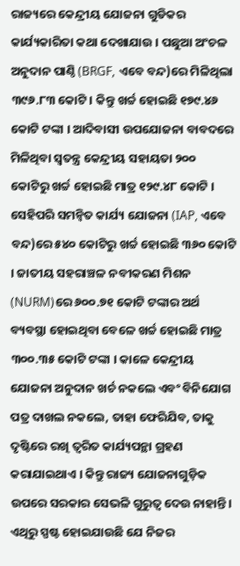ରାଜ୍ୟରେ କେନ୍ଦ୍ରୀୟ ଯୋଜନା ଗୁଡିକର କାର୍ଯ୍ୟକାରିତା କଥା ଦେଖାଯାଉ । ପଛୁଆ ଅଂଚଳ ଅନୁଦାନ ପାଣ୍ଠି (BRGF, ଏବେ ବନ୍ଦ)ରେ ମିଳିଥିଲା ୩୯୬.୮୩ କୋଟି । କିନ୍ତୁ ଖର୍ଚ୍ଚ ହୋଇଛି ୧୭୯.୪୬ କୋଟି ଟଙ୍କା । ଆଦିବାସୀ ଉପଯୋଜନା ବାବଦରେ ମିଳିଥିବା ସ୍ୱତନ୍ତ୍ର କେନ୍ଦ୍ରୀୟ ସହାୟତା ୨୦୦ କୋଟିରୁ ଖର୍ଚ୍ଚ ହୋଇଛି ମାତ୍ର ୧୨୯.୪୮ କୋଟି ।
ସେହିପରି ସମନ୍ୱିତ କାର୍ଯ୍ୟ ଯୋଜନା (IAP, ଏବେ ବନ୍ଦ)ରେ ୫୪୦ କୋଟିରୁ ଖର୍ଚ୍ଚ ହୋଇଛି ୩୬୦ କୋଟି । ଜାତୀୟ ସହରାଞ୍ଚଳ ନବୀକରଣ ମିଶନ (NURM)ରେ ୬୦୦.୭୧ କୋଟି ଟଙ୍କାର ଅର୍ଥ ବ୍ୟବସ୍ଥା ହୋଇଥିବା ବେଳେ ଖର୍ଚ୍ଚ ହୋଇଛି ମାତ୍ର ୩୦୦.୩୫ କୋଟି ଟଙ୍କା । କାଳେ କେନ୍ଦ୍ରୀୟ ଯୋଜନା ଅନୁଦାନ ଖର୍ଚ ନକଲେ ଏବଂ ବିନିଯୋଗ ପତ୍ର ଦାଖଲ ନକଲେ, ତାହା ଫେରିଯିବ, ତାକୁ ଦୃଷ୍ଟିରେ ରଖି ତ୍ୱରିତ କାର୍ଯ୍ୟପନ୍ଥା ଗ୍ରହଣ କରାଯାଇଥାଏ । କିନ୍ତୁ ରାଜ୍ୟ ଯୋଜନାଗୁଡ଼ିକ ଉପରେ ସରକାର ସେଭଳି ଗୁରୁତ୍ୱ ଦେଉ ନାହାନ୍ତି। ଏଥିରୁ ସ୍ପଷ୍ଟ ହୋଇଯାଉଛି ଯେ ନିଜର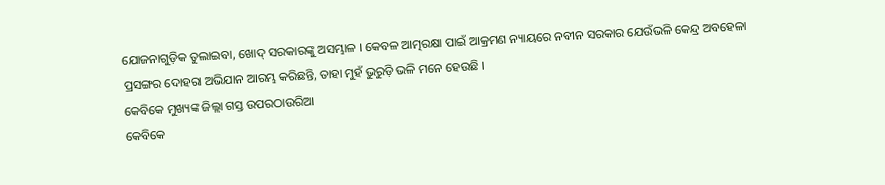ଯୋଜନାଗୁଡ଼ିକ ତୁଲାଇବା, ଖୋଦ୍ ସରକାରଙ୍କୁ ଅସମ୍ଭାଳ । କେବଳ ଆତ୍ମରକ୍ଷା ପାଇଁ ଆକ୍ରମଣ ନ୍ୟାୟରେ ନବୀନ ସରକାର ଯେଉଁଭଳି କେନ୍ଦ୍ର ଅବହେଳା ପ୍ରସଙ୍ଗର ଦୋହରା ଅଭିଯାନ ଆରମ୍ଭ କରିଛନ୍ତି, ତାହା ମୁହଁ ଭୁରୁଡ଼ି ଭଳି ମନେ ହେଉଛି ।
କେବିକେ ମୁଖ୍ୟଙ୍କ ଜିଲ୍ଲା ଗସ୍ତ ଉପରଠାଉରିଆ
କେବିକେ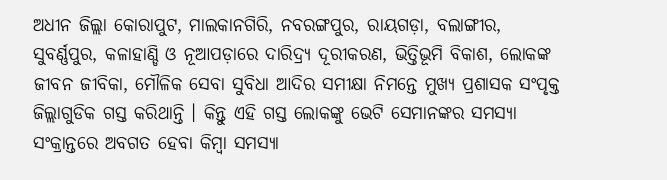ଅଧୀନ ଜିଲ୍ଲା କୋରାପୁଟ, ମାଲକାନଗିରି, ନବରଙ୍ଗପୁର, ରାୟଗଡ଼ା, ବଲାଙ୍ଗୀର, ସୁବର୍ଣ୍ଣପୁର, କଳାହାଣ୍ଡି ଓ ନୂଆପଡ଼ାରେ ଦାରିଦ୍ର୍ୟ ଦୂରୀକରଣ, ଭିତ୍ତିଭୂମି ବିକାଶ, ଲୋକଙ୍କ ଜୀବନ ଜୀବିକା, ମୌଳିକ ସେବା ସୁବିଧା ଆଦିର ସମୀକ୍ଷା ନିମନ୍ତେ ମୁଖ୍ୟ ପ୍ରଶାସକ ସଂପୃକ୍ତ ଜିଲ୍ଲାଗୁଡିକ ଗସ୍ତ କରିଥାନ୍ତି । କିନ୍ତୁ ଏହି ଗସ୍ତ ଲୋକଙ୍କୁ ଭେଟି ସେମାନଙ୍କର ସମସ୍ୟା ସଂକ୍ରାନ୍ତରେ ଅବଗତ ହେବା କିମ୍ବା ସମସ୍ୟା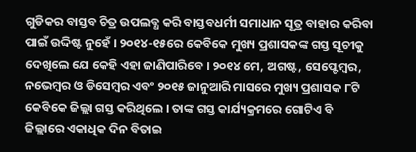ଗୁଡିକର ବାସ୍ତବ ଚିତ୍ର ଉପଲବ୍ଧ କରି ବାସ୍ତବଧର୍ମୀ ସମାଧାନ ସୂତ୍ର ବାହାର କରିବା ପାଇଁ ଉଦ୍ଦିଷ୍ଟ ନୁହେଁ । ୨୦୧୪-୧୫ରେ କେବିକେ ମୁଖ୍ୟ ପ୍ରଶାସକଙ୍କ ଗସ୍ତ ସୂଚୀକୁ ଦେଖିଲେ ଯେ କେହି ଏହା ଜାଣିପାରିବେ । ୨୦୧୪ ମେ, ଅଗଷ୍ଟ, ସେପ୍ଟେମ୍ବର, ନଭେମ୍ବର ଓ ଡିସେମ୍ବର ଏବଂ ୨୦୧୫ ଜାନୁଆରି ମାସରେ ମୁଖ୍ୟ ପ୍ରଶାସକ ୮ଟି କେବିକେ ଜିଲ୍ଲା ଗସ୍ତ କରିଥିଲେ । ତାଙ୍କ ଗସ୍ତ କାର୍ଯ୍ୟକ୍ରମରେ ଗୋଟିଏ ବି ଜିଲ୍ଲାରେ ଏକାଧିକ ଦିନ ବିତାଇ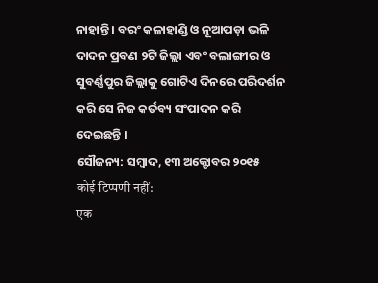ନାହାନ୍ତି । ବରଂ କଳାହାଣ୍ଡି ଓ ନୂଆପଡ଼ା ଭଳି ଦାଦନ ପ୍ରବଣ ୨ଟି ଜିଲ୍ଲା ଏବଂ ବଲାଙ୍ଗୀର ଓ ସୁବର୍ଣ୍ଣପୁର ଜିଲ୍ଲାକୁ ଗୋଟିଏ ଦିନରେ ପରିଦର୍ଶନ କରି ସେ ନିଜ କର୍ତବ୍ୟ ସଂପାଦନ କରି ଦେଇଛନ୍ତି ।
ସୌଜନ୍ୟ: ସମ୍ବାଦ, ୧୩ ଅକ୍ଟୋବର ୨୦୧୫
कोई टिप्पणी नहीं:
एक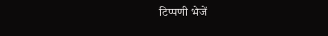टिप्पणी भेजें